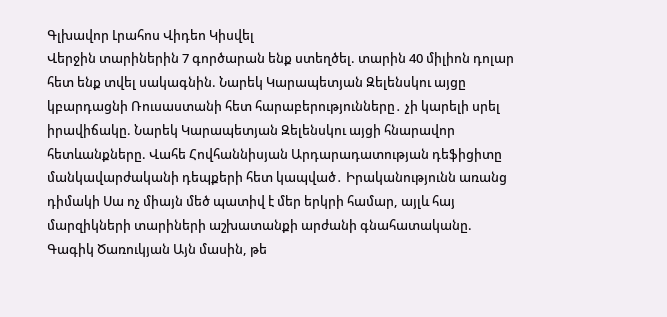Գլխավոր Լրահոս Վիդեո Կիսվել
Վերջին տարիներին 7 գործարան ենք ստեղծել. տարին 40 միլիոն դոլար հետ ենք տվել սակագնին. Նարեկ Կարապետյան Զելենսկու այցը կբարդացնի Ռուսաստանի հետ հարաբերությունները․ չի կարելի սրել իրավիճակը. Նարեկ Կարապետյան Զելենսկու այցի հնարավոր հետևանքները. Վահե Հովհաննիսյան Արդարադատության դեֆիցիտը մանկավարժականի դեպքերի հետ կապված․ Իրականությունն առանց դիմակի Սա ոչ միայն մեծ պատիվ է մեր երկրի համար, այլև հայ մարզիկների տարիների աշխատանքի արժանի գնահատականը. Գագիկ Ծառուկյան Այն մասին, թե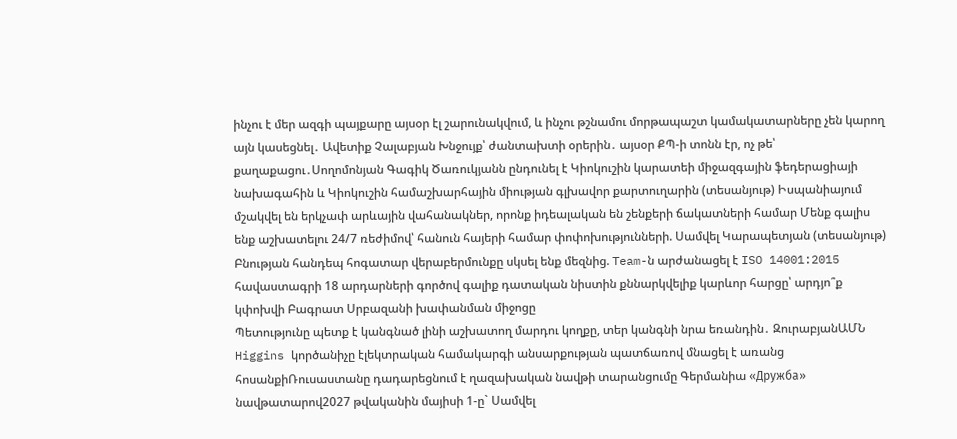ինչու է մեր ազգի պայքարը այսօր էլ շարունակվում, և ինչու թշնամու մորթապաշտ կամակատարները չեն կարող այն կասեցնել․ Ավետիք Չալաբյան Խնջույք՝ ժանտախտի օրերին․ այսօր ՔՊ-ի տոնն էր, ոչ թե՝ քաղաքացու․Սողոմոնյան Գագիկ Ծառուկյանն ընդունել է Կիոկուշին կարատեի միջազգային ֆեդերացիայի նախագահին և Կիոկուշին համաշխարհային միության գլխավոր քարտուղարին (տեսանյութ) Իսպանիայում մշակվել են երկչափ արևային վահանակներ, որոնք իդեալական են շենքերի ճակատների համար Մենք գալիս ենք աշխատելու 24/7 ռեժիմով՝ հանուն հայերի համար փոփոխությունների. Սամվել Կարապետյան (տեսանյութ) Բնության հանդեպ հոգատար վերաբերմունքը սկսել ենք մեզնից. Team-ն արժանացել է ISO 14001:2015 հավաստագրի 18 արդարների գործով գալիք դատական նիստին քննարկվելիք կարևոր հարցը՝ արդյո՞ք կփոխվի Բագրատ Սրբազանի խափանման միջոցը
Պետությունը պետք է կանգնած լինի աշխատող մարդու կողքը, տեր կանգնի նրա եռանդին․ ԶուրաբյանԱՄՆ Higgins կործանիչը էլեկտրական համակարգի անսարքության պատճառով մնացել է առանց հոսանքիՌուսաստանը դադարեցնում է ղազախական նավթի տարանցումը Գերմանիա «Дружба» նավթատարով2027 թվականին մայիսի 1-ը` Սամվել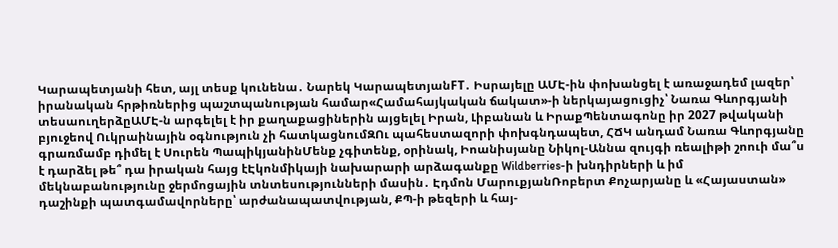Կարապետյանի հետ, այլ տեսք կունենա․ Նարեկ ԿարապետյանFT․ Իսրայելը ԱՄԷ-ին փոխանցել է առաջադեմ լազեր՝ իրանական հրթիռներից պաշտպանության համար«Համահայկական ճակատ»-ի ներկայացուցիչ՝ Նառա Գևորգյանի տեսաուղերձըԱՄԷ-ն արգելել է իր քաղաքացիներին այցելել Իրան, Լիբանան և ԻրաքՊենտագոնը իր 2027 թվականի բյուջեով Ուկրաինային օգնություն չի հատկացնումԶՈւ պահեստազորի փոխգնդապետ, ՀՃԿ անդամ Նառա Գևորգյանը գրառմամբ դիմել է Սուրեն ՊապիկյանինՄենք չգիտենք, օրինակ, Իոանիսյանը Նիկոլ-Աննա զույգի ռեալիթի շոուի մա՞ս է դարձել թե՞ դա իրական հայց էԷկոնմիկայի նախարարի արձագանքը Wildberries-ի խնդիրների և իմ մեկնաբանությունը ջերմոցային տնտեսությունների մասին․ Էդմոն ՄարուքյանՌոբերտ Քոչարյանը և «Հայաստան» դաշինքի պատգամավորները՝ արժանապատվության, ՔՊ-ի թեզերի և հայ-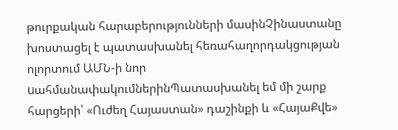թուրքական հարաբերությունների մասինՉինաստանը խոստացել է պատասխանել հեռահաղորդակցության ոլորտում ԱՄՆ-ի նոր uահմանափակումներինՊատասխանել եմ մի շարք հարցերի՝ «Ուժեղ Հայաստան» դաշինքի և «ՀայաՔվե»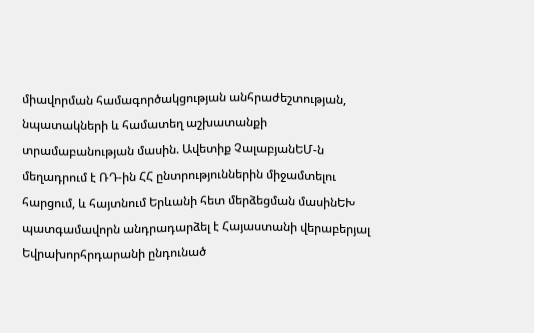միավորման համագործակցության անհրաժեշտության, նպատակների և համատեղ աշխատանքի տրամաբանության մասին. Ավետիք ՉալաբյանԵՄ-ն մեղադրում է ՌԴ-ին ՀՀ ընտրություններին միջամտելու հարցում, և հայտնում Երևանի հետ մերձեցման մասինԵԽ պատգամավորն անդրադարձել է Հայաստանի վերաբերյալ Եվրախորհրդարանի ընդունած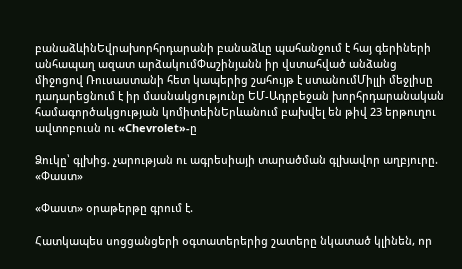բանաձևինԵվրախորհրդարանի բանաձևը պահանջում է հայ գերիների անհապաղ ազատ արձակումՓաշինյանն իր վստահված անձանց միջոցով Ռուսաստանի հետ կապերից շահույթ է ստանումՄիլլի մեջլիսը դադարեցնում է իր մասնակցությունը ԵՄ-Ադրբեջան խորհրդարանական համագործակցության կոմիտեինԵրևանում բախվել են թիվ 23 երթուղու ավտոբուսն ու «Chevrolet»-ը

Ձուկը՝ գլխից. չարության ու ագրեսիայի տարածման գլխավոր աղբյուրը. «Փաստ»

«Փաստ» օրաթերթը գրում է.

Հատկապես սոցցանցերի օգտատերերից շատերը նկատած կլինեն, որ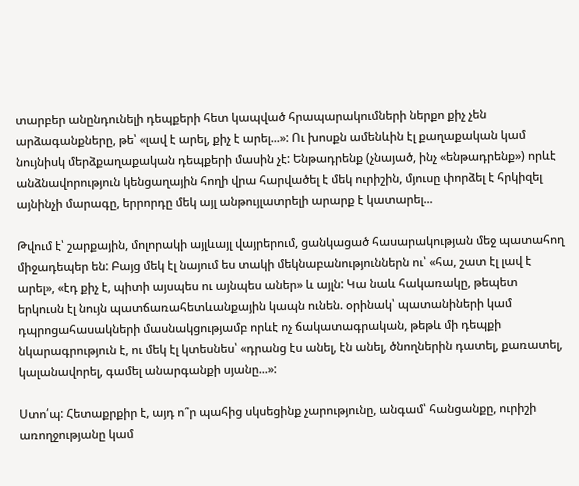տարբեր անընդունելի դեպքերի հետ կապված հրապարակումների ներքո քիչ չեն արձագանքները, թե՝ «լավ է արել, քիչ է արել...»: Ու խոսքն ամենևին էլ քաղաքական կամ նույնիսկ մերձքաղաքական դեպքերի մասին չէ: Ենթադրենք (չնայած, ինչ «ենթադրենք») որևէ անձնավորություն կենցաղային հողի վրա հարվածել է մեկ ուրիշին, մյուսը փորձել է հրկիզել այնինչի մարագը, երրորդը մեկ այլ անթույլատրելի արարք է կատարել...

Թվում է՝ շարքային, մոլորակի այլևայլ վայրերում, ցանկացած հասարակության մեջ պատահող միջադեպեր են: Բայց մեկ էլ նայում ես տակի մեկնաբանություններն ու՝ «հա, շատ էլ լավ է արել», «էդ քիչ է, պիտի այսպես ու այնպես աներ» և այլն: Կա նաև հակառակը, թեպետ երկուսն էլ նույն պատճառահետևանքային կապն ունեն. օրինակ՝ պատանիների կամ դպրոցահասակների մասնակցությամբ որևէ ոչ ճակատագրական, թեթև մի դեպքի նկարագրություն է, ու մեկ էլ կտեսնես՝ «դրանց էս անել, էն անել, ծնողներին դատել, քառատել, կալանավորել, գամել անարգանքի սյանը...»:

Ստո՛պ: Հետաքրքիր է, այդ ո՞ր պահից սկսեցինք չարությունը, անգամ՝ հանցանքը, ուրիշի առողջությանը կամ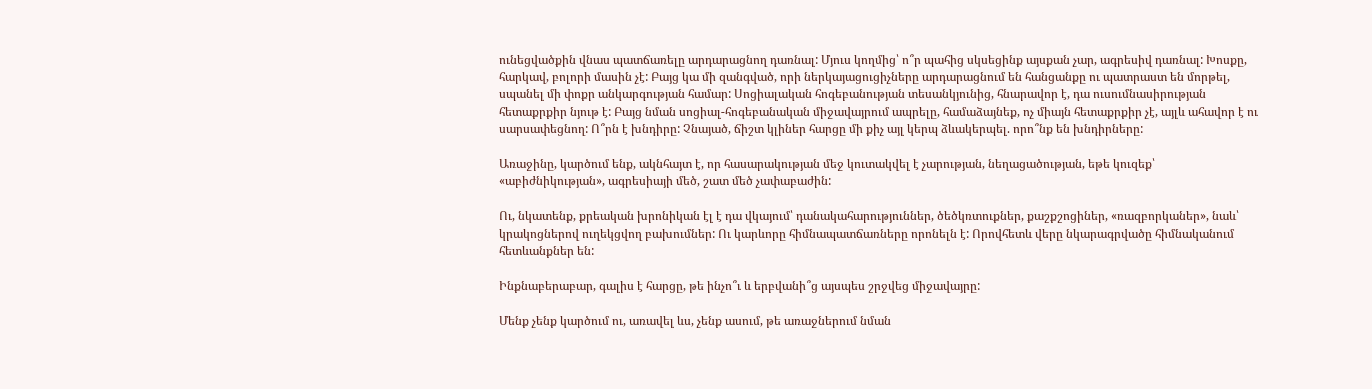ունեցվածքին վնաս պատճառելը արդարացնող դառնալ: Մյուս կողմից՝ ո՞ր պահից սկսեցինք այսքան չար, ագրեսիվ դառնալ: Խոսքը, հարկավ, բոլորի մասին չէ: Բայց կա մի զանգված, որի ներկայացուցիչները արդարացնում են հանցանքը ու պատրաստ են մորթել, սպանել մի փոքր անկարգության համար: Սոցիալական հոգեբանության տեսանկյունից, հնարավոր է, դա ուսումնասիրության հետաքրքիր նյութ է: Բայց նման սոցիալ-հոգեբանական միջավայրում ապրելը, համաձայնեք, ոչ միայն հետաքրքիր չէ, այլև ահավոր է ու սարսափեցնող: Ո՞րն է խնդիրը: Չնայած, ճիշտ կլիներ հարցը մի քիչ այլ կերպ ձևակերպել. որո՞նք են խնդիրները:

Առաջինը, կարծում ենք, ակնհայտ է, որ հասարակության մեջ կուտակվել է չարության, նեղացածության, եթե կուզեք՝ «աբիժնիկության», ագրեսիայի մեծ, շատ մեծ չափաբաժին:

Ու, նկատենք, քրեական խրոնիկան էլ է դա վկայում՝ դանակահարություններ, ծեծկռտուքներ, քաշքշոցիներ, «ռազբորկաներ», նաև՝ կրակոցներով ուղեկցվող բախումներ: Ու կարևորը հիմնապատճառները որոնելն է: Որովհետև վերը նկարագրվածը հիմնականում հետևանքներ են:

Ինքնաբերաբար, գալիս է հարցը, թե ինչո՞ւ և երբվանի՞ց այսպես շրջվեց միջավայրը:

Մենք չենք կարծում ու, առավել ևս, չենք ասում, թե առաջներում նման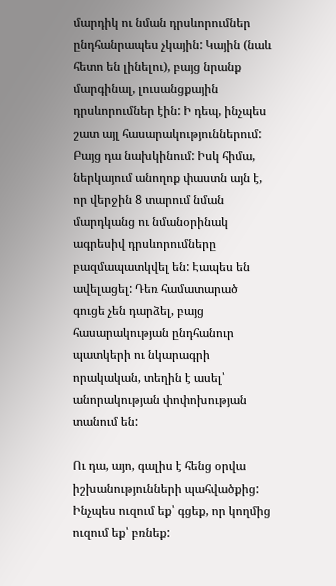մարդիկ ու նման դրսևորումներ ընդհանրապես չկային: Կային (նաև հետո են լինելու), բայց նրանք մարգինալ, լուսանցքային դրսևորումներ էին: Ի դեպ, ինչպես շատ այլ հասարակություններում: Բայց դա նախկինում: Իսկ հիմա, ներկայում անողոք փաստն այն է, որ վերջին 8 տարում նման մարդկանց ու նմանօրինակ ագրեսիվ դրսևորումները բազմապատկվել են: Էապես են ավելացել: Դեռ համատարած գուցե չեն դարձել, բայց հասարակության ընդհանուր պատկերի ու նկարագրի որակական, տեղին է ասել՝ անորակության փոփոխության տանում են:

Ու դա, այո, գալիս է հենց օրվա իշխանությունների պահվածքից: Ինչպես ուզում եք՝ գցեք, որ կողմից ուզում եք՝ բռնեք: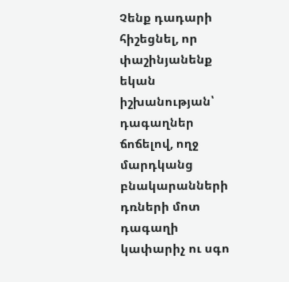Չենք դադարի հիշեցնել, որ փաշինյանենք եկան իշխանության՝ դագաղներ ճոճելով, ողջ մարդկանց բնակարանների դռների մոտ դագաղի կափարիչ ու սգո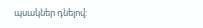պսակներ դնելով: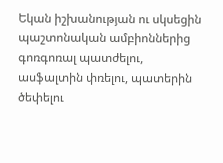Եկան իշխանության ու սկսեցին պաշտոնական ամբիոններից գոռգոռալ պատժելու, ասֆալտին փռելու, պատերին ծեփելու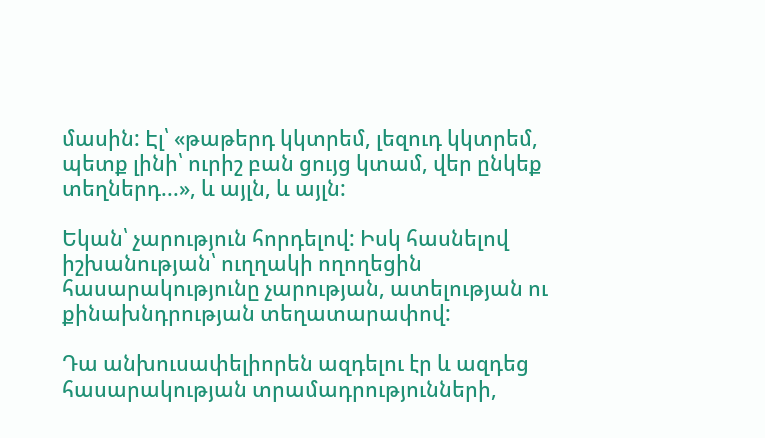մասին: Էլ՝ «թաթերդ կկտրեմ, լեզուդ կկտրեմ, պետք լինի՝ ուրիշ բան ցույց կտամ, վեր ընկեք տեղներդ...», և այլն, և այլն:

Եկան՝ չարություն հորդելով: Իսկ հասնելով իշխանության՝ ուղղակի ողողեցին հասարակությունը չարության, ատելության ու քինախնդրության տեղատարափով:

Դա անխուսափելիորեն ազդելու էր և ազդեց հասարակության տրամադրությունների,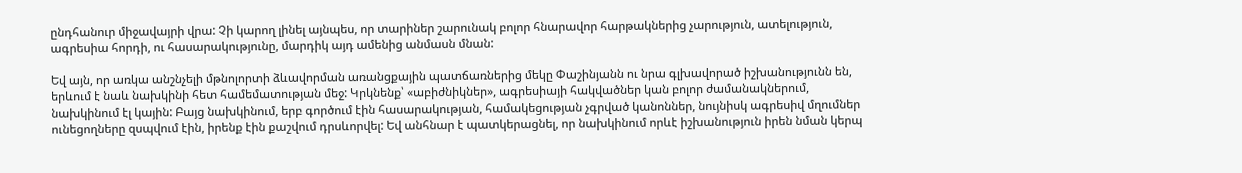ընդհանուր միջավայրի վրա: Չի կարող լինել այնպես, որ տարիներ շարունակ բոլոր հնարավոր հարթակներից չարություն, ատելություն, ագրեսիա հորդի, ու հասարակությունը, մարդիկ այդ ամենից անմասն մնան:

Եվ այն, որ առկա անշնչելի մթնոլորտի ձևավորման առանցքային պատճառներից մեկը Փաշինյանն ու նրա գլխավորած իշխանությունն են, երևում է նաև նախկինի հետ համեմատության մեջ: Կրկնենք՝ «աբիժնիկներ», ագրեսիայի հակվածներ կան բոլոր ժամանակներում, նախկինում էլ կային: Բայց նախկինում, երբ գործում էին հասարակության, համակեցության չգրված կանոններ, նույնիսկ ագրեսիվ մղումներ ունեցողները զսպվում էին, իրենք էին քաշվում դրսևորվել: Եվ անհնար է պատկերացնել, որ նախկինում որևէ իշխանություն իրեն նման կերպ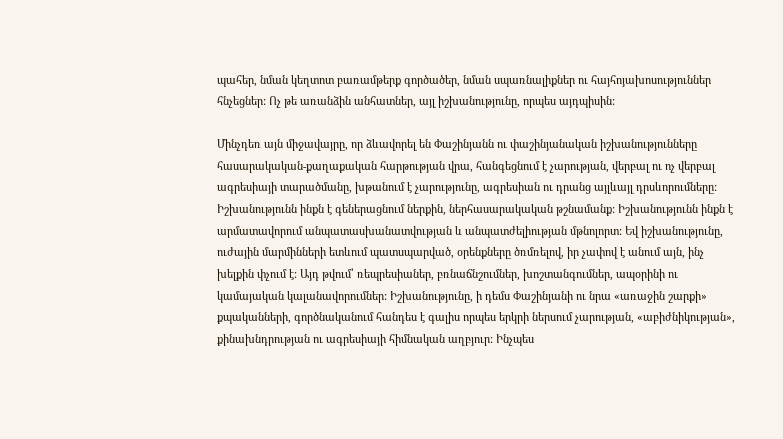պահեր, նման կեղտոտ բառամթերք գործածեր, նման սպառնալիքներ ու հայհոյախոսություններ հնչեցներ: Ոչ թե առանձին անհատներ, այլ իշխանությունը, որպես այդպիսին:

Մինչդեռ այն միջավայրը, որ ձևավորել են Փաշինյանն ու փաշինյանական իշխանությունները հասարակական-քաղաքական հարթության վրա, հանգեցնում է չարության, վերբալ ու ոչ վերբալ ագրեսիայի տարածմանը, խթանում է չարությունը, ագրեսիան ու դրանց այլևայլ դրսևորումները: Իշխանությունն ինքն է գեներացնում ներքին, ներհասարակական թշնամանք: Իշխանությունն ինքն է արմատավորում անպատասխանատվության և անպատժելիության մթնոլորտ: Եվ իշխանությունը, ուժային մարմինների ետևում պատսպարված, օրենքները ծռմռելով, իր չափով է անում այն, ինչ խելքին փչում է: Այդ թվում՝ ռեպրեսիաներ, բռնաճնշումներ, խոշտանգումներ, ապօրինի ու կամայական կալանավորումներ: Իշխանությունը, ի դեմս Փաշինյանի ու նրա «առաջին շարքի» քպականների, գործնականում հանդես է գալիս որպես երկրի ներսում չարության, «աբիժնիկության», քինախնդրության ու ագրեսիայի հիմնական աղբյուր: Ինչպես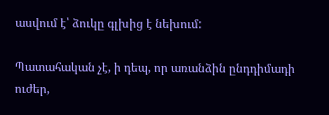ասվում է՝ ձուկը գլխից է նեխում:

Պատահական չէ, ի դեպ, որ առանձին ընդդիմադի ուժեր,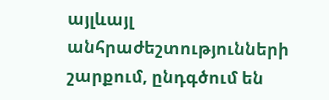այլևայլ անհրաժեշտությունների շարքում, ընդգծում են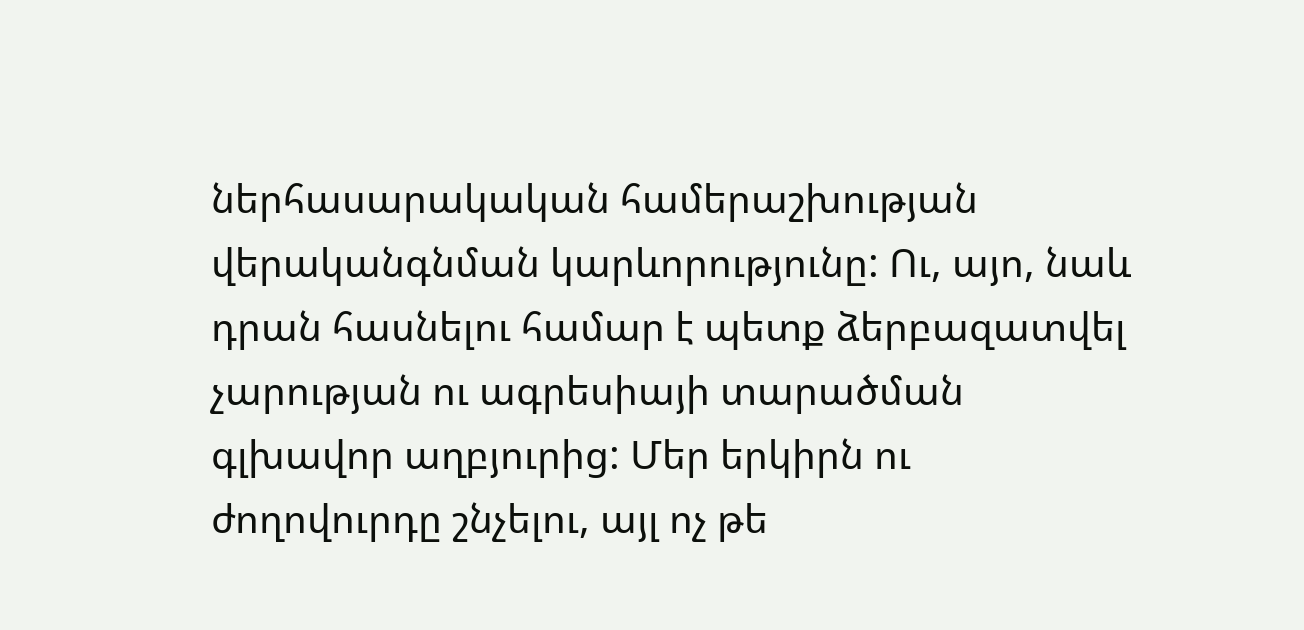ներհասարակական համերաշխության վերականգնման կարևորությունը: Ու, այո, նաև դրան հասնելու համար է պետք ձերբազատվել չարության ու ագրեսիայի տարածման գլխավոր աղբյուրից: Մեր երկիրն ու ժողովուրդը շնչելու, այլ ոչ թե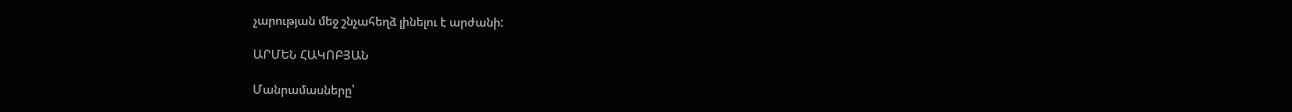չարության մեջ շնչահեղձ լինելու է արժանի:

ԱՐՄԵՆ ՀԱԿՈԲՅԱՆ

Մանրամասները՝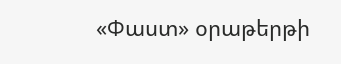«Փաստ» օրաթերթի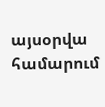այսօրվա համարում